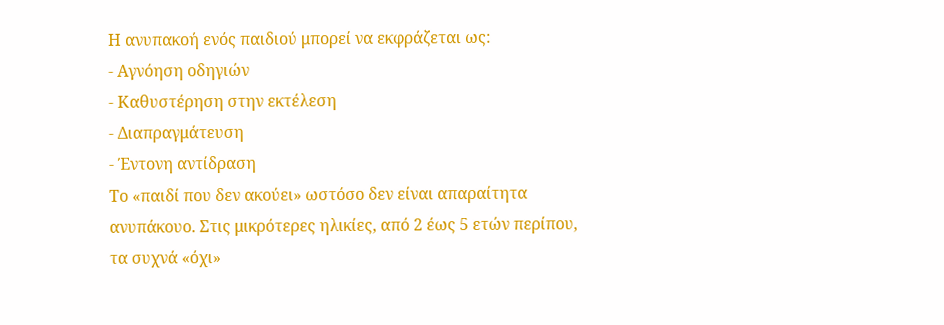Η ανυπακοή ενός παιδιού μπορεί να εκφράζεται ως:
- Αγνόηση οδηγιών
- Καθυστέρηση στην εκτέλεση
- Διαπραγμάτευση
- Έντονη αντίδραση
Το «παιδί που δεν ακούει» ωστόσο δεν είναι απαραίτητα ανυπάκουο. Στις μικρότερες ηλικίες, από 2 έως 5 ετών περίπου, τα συχνά «όχι»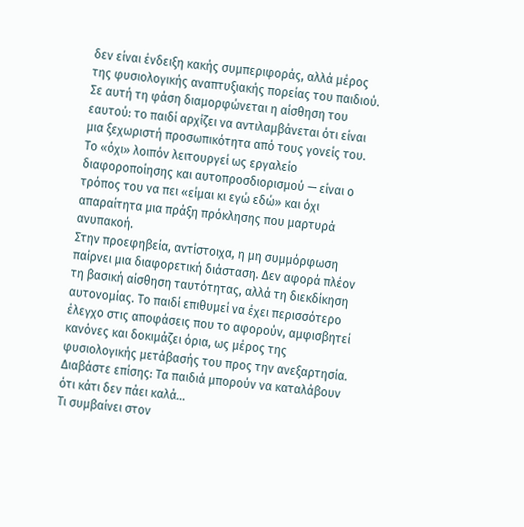δεν είναι ένδειξη κακής συμπεριφοράς, αλλά μέρος της φυσιολογικής αναπτυξιακής πορείας του παιδιού. Σε αυτή τη φάση διαμορφώνεται η αίσθηση του εαυτού: το παιδί αρχίζει να αντιλαμβάνεται ότι είναι μια ξεχωριστή προσωπικότητα από τους γονείς του. Το «όχι» λοιπόν λειτουργεί ως εργαλείο διαφοροποίησης και αυτοπροσδιορισμού — είναι ο τρόπος του να πει «είμαι κι εγώ εδώ» και όχι απαραίτητα μια πράξη πρόκλησης που μαρτυρά ανυπακοή.
Στην προεφηβεία, αντίστοιχα, η μη συμμόρφωση παίρνει μια διαφορετική διάσταση. Δεν αφορά πλέον τη βασική αίσθηση ταυτότητας, αλλά τη διεκδίκηση αυτονομίας. Το παιδί επιθυμεί να έχει περισσότερο έλεγχο στις αποφάσεις που το αφορούν, αμφισβητεί κανόνες και δοκιμάζει όρια, ως μέρος της φυσιολογικής μετάβασής του προς την ανεξαρτησία.
Διαβάστε επίσης: Τα παιδιά μπορούν να καταλάβουν ότι κάτι δεν πάει καλά…
Τι συμβαίνει στον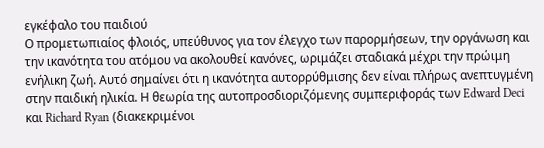εγκέφαλο του παιδιού
Ο προμετωπιαίος φλοιός, υπεύθυνος για τον έλεγχο των παρορμήσεων, την οργάνωση και την ικανότητα του ατόμου να ακολουθεί κανόνες, ωριμάζει σταδιακά μέχρι την πρώιμη ενήλικη ζωή. Αυτό σημαίνει ότι η ικανότητα αυτορρύθμισης δεν είναι πλήρως ανεπτυγμένη στην παιδική ηλικία. Η θεωρία της αυτοπροσδιοριζόμενης συμπεριφοράς των Edward Deci και Richard Ryan (διακεκριμένοι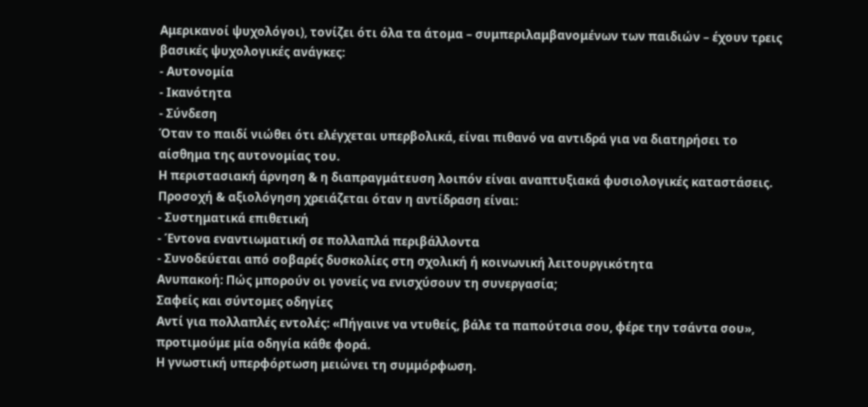Αμερικανοί ψυχολόγοι), τονίζει ότι όλα τα άτομα – συμπεριλαμβανομένων των παιδιών – έχουν τρεις βασικές ψυχολογικές ανάγκες:
- Αυτονομία
- Ικανότητα
- Σύνδεση
Όταν το παιδί νιώθει ότι ελέγχεται υπερβολικά, είναι πιθανό να αντιδρά για να διατηρήσει το αίσθημα της αυτονομίας του.
Η περιστασιακή άρνηση & η διαπραγμάτευση λοιπόν είναι αναπτυξιακά φυσιολογικές καταστάσεις.
Προσοχή & αξιολόγηση χρειάζεται όταν η αντίδραση είναι:
- Συστηματικά επιθετική
- Έντονα εναντιωματική σε πολλαπλά περιβάλλοντα
- Συνοδεύεται από σοβαρές δυσκολίες στη σχολική ή κοινωνική λειτουργικότητα
Ανυπακοή: Πώς μπορούν οι γονείς να ενισχύσουν τη συνεργασία;
Σαφείς και σύντομες οδηγίες
Αντί για πολλαπλές εντολές: «Πήγαινε να ντυθείς, βάλε τα παπούτσια σου, φέρε την τσάντα σου», προτιμούμε μία οδηγία κάθε φορά.
Η γνωστική υπερφόρτωση μειώνει τη συμμόρφωση.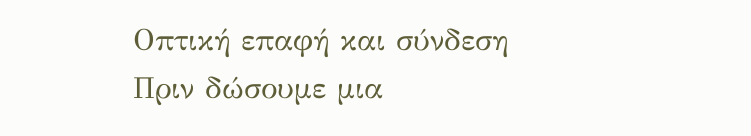Οπτική επαφή και σύνδεση
Πριν δώσουμε μια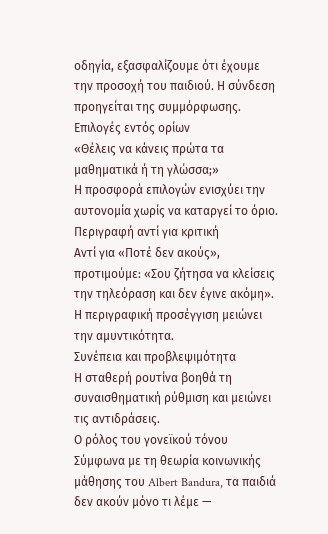οδηγία, εξασφαλίζουμε ότι έχουμε την προσοχή του παιδιού. Η σύνδεση προηγείται της συμμόρφωσης.
Επιλογές εντός ορίων
«Θέλεις να κάνεις πρώτα τα μαθηματικά ή τη γλώσσα;»
Η προσφορά επιλογών ενισχύει την αυτονομία χωρίς να καταργεί το όριο.
Περιγραφή αντί για κριτική
Αντί για «Ποτέ δεν ακούς», προτιμούμε: «Σου ζήτησα να κλείσεις την τηλεόραση και δεν έγινε ακόμη».
Η περιγραφική προσέγγιση μειώνει την αμυντικότητα.
Συνέπεια και προβλεψιμότητα
Η σταθερή ρουτίνα βοηθά τη συναισθηματική ρύθμιση και μειώνει τις αντιδράσεις.
Ο ρόλος του γονεϊκού τόνου
Σύμφωνα με τη θεωρία κοινωνικής μάθησης του Albert Bandura, τα παιδιά δεν ακούν μόνο τι λέμε —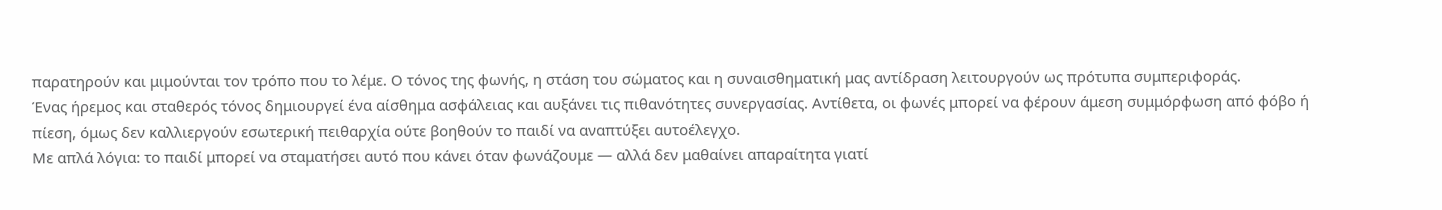παρατηρούν και μιμούνται τον τρόπο που το λέμε. Ο τόνος της φωνής, η στάση του σώματος και η συναισθηματική μας αντίδραση λειτουργούν ως πρότυπα συμπεριφοράς.
Ένας ήρεμος και σταθερός τόνος δημιουργεί ένα αίσθημα ασφάλειας και αυξάνει τις πιθανότητες συνεργασίας. Αντίθετα, οι φωνές μπορεί να φέρουν άμεση συμμόρφωση από φόβο ή πίεση, όμως δεν καλλιεργούν εσωτερική πειθαρχία ούτε βοηθούν το παιδί να αναπτύξει αυτοέλεγχο.
Με απλά λόγια: το παιδί μπορεί να σταματήσει αυτό που κάνει όταν φωνάζουμε — αλλά δεν μαθαίνει απαραίτητα γιατί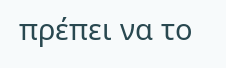πρέπει να το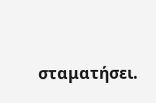σταματήσει.